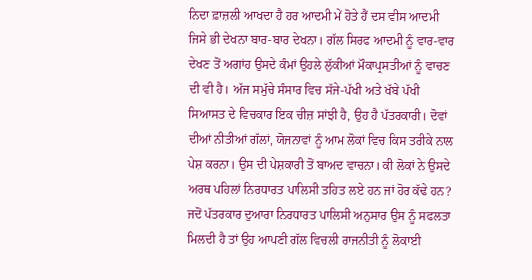ਨਿਦਾ ਫ਼ਾਜ਼ਲੀ ਆਖਦਾ ਹੈ ਹਰ ਆਦਮੀ ਮੇਂ ਹੋਤੇ ਹੈਂ ਦਸ ਵੀਸ ਆਦਮੀ ਜਿਸੇ ਭੀ ਦੇਖਨਾ ਬਾਰ-ਬਾਰ ਦੇਖਨਾ। ਗੱਲ ਸਿਰਫ ਆਦਮੀ ਨੂੰ ਵਾਰ-ਵਾਰ ਦੇਖਣ ਤੋਂ ਅਗਾਂਹ ਉਸਦੇ ਕੰਮਾਂ ਉਹਲੇ ਲੁੱਕੀਆਂ ਮੌਕਾਪ੍ਰਸਤੀਆਂ ਨੂੰ ਵਾਚਣ ਦੀ ਵੀ ਹੈ। ਅੱਜ ਸਮੁੱਚੇ ਸੰਸਾਰ ਵਿਚ ਸੱਜੇ-ਪੱਖੀ ਅਤੇ ਖੱਬੇ ਪੱਖੀ ਸਿਆਸਤ ਦੇ ਵਿਚਕਾਰ ਇਕ ਚੀਜ਼ ਸਾਂਝੀ ਹੈ, ਉਹ ਹੈ ਪੱਤਰਕਾਰੀ। ਦੋਵਾਂ ਦੀਆਂ ਨੀਤੀਆਂ ਗੱਲਾਂ, ਯੋਜਨਾਵਾਂ ਨੂੰ ਆਮ ਲੋਕਾਂ ਵਿਚ ਕਿਸ ਤਰੀਕੇ ਨਾਲ ਪੇਸ਼ ਕਰਨਾ। ਉਸ ਦੀ ਪੇਸ਼ਕਾਰੀ ਤੋਂ ਬਾਅਦ ਵਾਚਨਾ। ਕੀ ਲੋਕਾਂ ਨੇ ਉਸਦੇ ਅਰਥ ਪਹਿਲਾਂ ਨਿਰਧਾਰਤ ਪਾਲਿਸੀ ਤਹਿਤ ਲਏ ਹਨ ਜਾਂ ਹੋਰ ਕੱਢੇ ਹਨ?
ਜਦੋਂ ਪੱਤਰਕਾਰ ਦੁਆਰਾ ਨਿਰਧਾਰਤ ਪਾਲਿਸੀ ਅਨੁਸਾਰ ਉਸ ਨੂੰ ਸਫਲਤਾ ਮਿਲਦੀ ਹੈ ਤਾਂ ਉਹ ਆਪਣੀ ਗੱਲ ਵਿਚਲੀ ਰਾਜਨੀਤੀ ਨੂੰ ਲੋਕਾਈ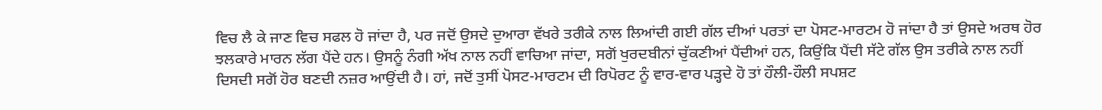ਵਿਚ ਲੈ ਕੇ ਜਾਣ ਵਿਚ ਸਫਲ ਹੋ ਜਾਂਦਾ ਹੈ, ਪਰ ਜਦੋਂ ਉਸਦੇ ਦੁਆਰਾ ਵੱਖਰੇ ਤਰੀਕੇ ਨਾਲ ਲਿਆਂਦੀ ਗਈ ਗੱਲ ਦੀਆਂ ਪਰਤਾਂ ਦਾ ਪੋਸਟ-ਮਾਰਟਮ ਹੋ ਜਾਂਦਾ ਹੈ ਤਾਂ ਉਸਦੇ ਅਰਥ ਹੋਰ ਝਲਕਾਰੇ ਮਾਰਨ ਲੱਗ ਪੈਂਦੇ ਹਨ। ਉਸਨੂੰ ਨੰਗੀ ਅੱਖ ਨਾਲ ਨਹੀਂ ਵਾਚਿਆ ਜਾਂਦਾ, ਸਗੋਂ ਖੁਰਦਬੀਨਾਂ ਚੁੱਕਣੀਆਂ ਪੈਂਦੀਆਂ ਹਨ, ਕਿਉਂਕਿ ਪੈਂਦੀ ਸੱਟੇ ਗੱਲ ਉਸ ਤਰੀਕੇ ਨਾਲ ਨਹੀਂ ਦਿਸਦੀ ਸਗੋਂ ਹੋਰ ਬਣਦੀ ਨਜ਼ਰ ਆਉਂਦੀ ਹੈ। ਹਾਂ, ਜਦੋਂ ਤੁਸੀਂ ਪੋਸਟ-ਮਾਰਟਮ ਦੀ ਰਿਪੋਰਟ ਨੂੰ ਵਾਰ-ਵਾਰ ਪੜ੍ਹਦੇ ਹੋ ਤਾਂ ਹੌਲੀ-ਹੌਲੀ ਸਪਸ਼ਟ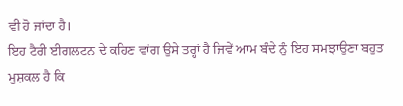ਵੀ ਹੋ ਜਾਂਦਾ ਹੈ।
ਇਹ ਟੈਰੀ ਈਗਲਟਨ ਦੇ ਕਹਿਣ ਵਾਂਗ ਉਸੇ ਤਰ੍ਹਾਂ ਹੈ ਜਿਵੇਂ ਆਮ ਬੰਦੇ ਨੁੰ ਇਹ ਸਮਝਾਉਣਾ ਬਹੁਤ ਮੁਸ਼ਕਲ ਹੈ ਕਿ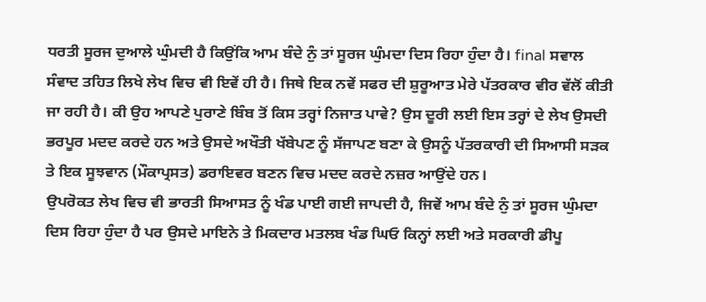ਧਰਤੀ ਸੂਰਜ ਦੁਆਲੇ ਘੁੰਮਦੀ ਹੈ ਕਿਉਂਕਿ ਆਮ ਬੰਦੇ ਨੁੰ ਤਾਂ ਸੂਰਜ ਘੁੰਮਦਾ ਦਿਸ ਰਿਹਾ ਹੁੰਦਾ ਹੈ। final ਸਵਾਲ ਸੰਵਾਦ ਤਹਿਤ ਲਿਖੇ ਲੇਖ ਵਿਚ ਵੀ ਇਵੇਂ ਹੀ ਹੈ। ਜਿਥੇ ਇਕ ਨਵੇਂ ਸਫਰ ਦੀ ਸ਼ੁਰੂਆਤ ਮੇਰੇ ਪੱਤਰਕਾਰ ਵੀਰ ਵੱਲੋਂ ਕੀਤੀ ਜਾ ਰਹੀ ਹੈ। ਕੀ ਉਹ ਆਪਣੇ ਪੁਰਾਣੇ ਬਿੰਬ ਤੋਂ ਕਿਸ ਤਰ੍ਹਾਂ ਨਿਜਾਤ ਪਾਵੇ? ਉਸ ਦੂਰੀ ਲਈ ਇਸ ਤਰ੍ਹਾਂ ਦੇ ਲੇਖ ਉਸਦੀ ਭਰਪੂਰ ਮਦਦ ਕਰਦੇ ਹਨ ਅਤੇ ਉਸਦੇ ਅਖੌਤੀ ਖੱਬੇਪਣ ਨੂੰ ਸੱਜਾਪਣ ਬਣਾ ਕੇ ਉਸਨੂੰ ਪੱਤਰਕਾਰੀ ਦੀ ਸਿਆਸੀ ਸੜਕ ਤੇ ਇਕ ਸੂਝਵਾਨ (ਮੌਕਾਪ੍ਰਸਤ) ਡਰਾਇਵਰ ਬਣਨ ਵਿਚ ਮਦਦ ਕਰਦੇ ਨਜ਼ਰ ਆਉਂਦੇ ਹਨ।
ਉਪਰੋਕਤ ਲੇਖ ਵਿਚ ਵੀ ਭਾਰਤੀ ਸਿਆਸਤ ਨੂੰ ਖੰਡ ਪਾਈ ਗਈ ਜਾਪਦੀ ਹੈ, ਜਿਵੇਂ ਆਮ ਬੰਦੇ ਨੁੰ ਤਾਂ ਸੂਰਜ ਘੁੰਮਦਾ ਦਿਸ ਰਿਹਾ ਹੁੰਦਾ ਹੈ ਪਰ ਉਸਦੇ ਮਾਇਨੇ ਤੇ ਮਿਕਦਾਰ ਮਤਲਬ ਖੰਡ ਘਿਓ ਕਿਨ੍ਹਾਂ ਲਈ ਅਤੇ ਸਰਕਾਰੀ ਡੀਪੂ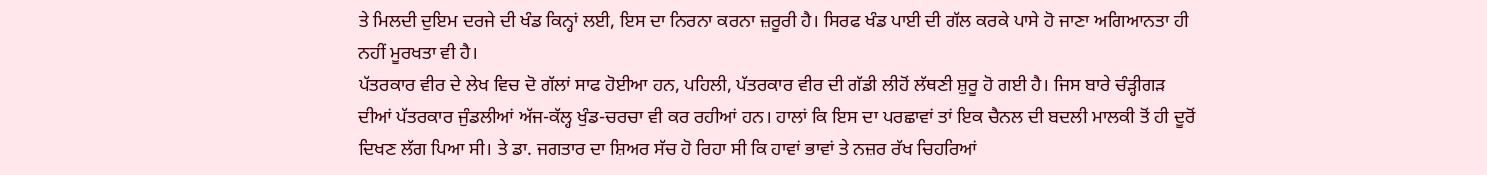ਤੇ ਮਿਲਦੀ ਦੁਇਮ ਦਰਜੇ ਦੀ ਖੰਡ ਕਿਨ੍ਹਾਂ ਲਈ, ਇਸ ਦਾ ਨਿਰਨਾ ਕਰਨਾ ਜ਼ਰੂਰੀ ਹੈ। ਸਿਰਫ ਖੰਡ ਪਾਈ ਦੀ ਗੱਲ ਕਰਕੇ ਪਾਸੇ ਹੋ ਜਾਣਾ ਅਗਿਆਨਤਾ ਹੀ ਨਹੀਂ ਮੂਰਖਤਾ ਵੀ ਹੈ।
ਪੱਤਰਕਾਰ ਵੀਰ ਦੇ ਲੇਖ ਵਿਚ ਦੋ ਗੱਲਾਂ ਸਾਫ ਹੋਈਆ ਹਨ, ਪਹਿਲੀ, ਪੱਤਰਕਾਰ ਵੀਰ ਦੀ ਗੱਡੀ ਲੀਹੋਂ ਲੱਥਣੀ ਸ਼ੁਰੂ ਹੋ ਗਈ ਹੈ। ਜਿਸ ਬਾਰੇ ਚੰੜ੍ਹੀਗੜ ਦੀਆਂ ਪੱਤਰਕਾਰ ਜੁੰਡਲੀਆਂ ਅੱਜ-ਕੱਲ੍ਹ ਖੁੰਡ-ਚਰਚਾ ਵੀ ਕਰ ਰਹੀਆਂ ਹਨ। ਹਾਲਾਂ ਕਿ ਇਸ ਦਾ ਪਰਛਾਵਾਂ ਤਾਂ ਇਕ ਚੈਨਲ ਦੀ ਬਦਲੀ ਮਾਲਕੀ ਤੋਂ ਹੀ ਦੂਰੋਂ ਦਿਖਣ ਲੱਗ ਪਿਆ ਸੀ। ਤੇ ਡਾ. ਜਗਤਾਰ ਦਾ ਸ਼ਿਅਰ ਸੱਚ ਹੋ ਰਿਹਾ ਸੀ ਕਿ ਹਾਵਾਂ ਭਾਵਾਂ ਤੇ ਨਜ਼ਰ ਰੱਖ ਚਿਹਰਿਆਂ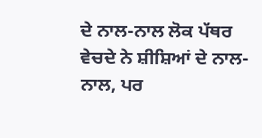ਦੇ ਨਾਲ-ਨਾਲ ਲੋਕ ਪੱਥਰ ਵੇਚਦੇ ਨੇ ਸ਼ੀਸ਼ਿਆਂ ਦੇ ਨਾਲ-ਨਾਲ, ਪਰ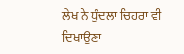ਲੇਖ ਨੇ ਧੁੰਦਲਾ ਚਿਹਰਾ ਵੀ ਦਿਖਾਉਣਾ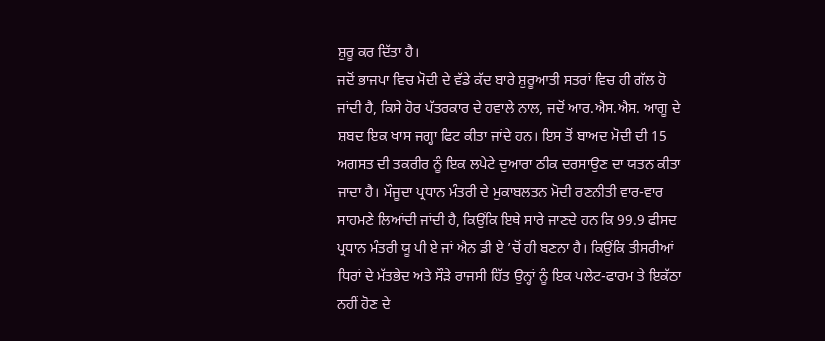ਸ਼ੁਰੂ ਕਰ ਦਿੱਤਾ ਹੈ।
ਜਦੋਂ ਭਾਜਪਾ ਵਿਚ ਮੋਦੀ ਦੇ ਵੱਡੇ ਕੱਦ ਬਾਰੇ ਸ਼ੁਰੂਆਤੀ ਸਤਰਾਂ ਵਿਚ ਹੀ ਗੱਲ ਹੋ ਜਾਂਦੀ ਹੈ, ਕਿਸੇ ਹੋਰ ਪੱਤਰਕਾਰ ਦੇ ਹਵਾਲੇ ਨਾਲ, ਜਦੋਂ ਆਰ.ਐਸ.ਐਸ. ਆਗੂ ਦੇ ਸ਼ਬਦ ਇਕ ਖਾਸ ਜਗ੍ਹਾ ਫਿਟ ਕੀਤਾ ਜਾਂਦੇ ਹਨ। ਇਸ ਤੋਂ ਬਾਅਦ ਮੋਦੀ ਦੀ 15 ਅਗਸਤ ਦੀ ਤਕਰੀਰ ਨੂੰ ਇਕ ਲਪੇਟੇ ਦੁਆਰਾ ਠੀਕ ਦਰਸਾਉਣ ਦਾ ਯਤਨ ਕੀਤਾ ਜਾਦਾ ਹੈ। ਮੌਜੂਦਾ ਪ੍ਰਧਾਨ ਮੰਤਰੀ ਦੇ ਮੁਕਾਬਲਤਨ ਮੋਦੀ ਰਣਨੀਤੀ ਵਾਰ-ਵਾਰ ਸਾਹਮਣੇ ਲਿਆਂਦੀ ਜਾਂਦੀ ਹੈ, ਕਿਉਂਕਿ ਇਥੇ ਸਾਰੇ ਜਾਣਦੇ ਹਨ ਕਿ 99.9 ਫੀਸਦ ਪ੍ਰਧਾਨ ਮੰਤਰੀ ਯੂ ਪੀ ਏ ਜਾਂ ਐਨ ਡੀ ਏ ’ਚੋਂ ਹੀ ਬਣਨਾ ਹੈ। ਕਿਉਂਕਿ ਤੀਸਰੀਆਂ ਧਿਰਾਂ ਦੇ ਮੱਤਭੇਦ ਅਤੇ ਸੌੜੇ ਰਾਜਸੀ ਹਿੱਤ ਉਨ੍ਹਾਂ ਨੂੰ ਇਕ ਪਲੇਟ-ਫਾਰਮ ਤੇ ਇਕੱਠਾ ਨਹੀਂ ਹੋਣ ਦੇ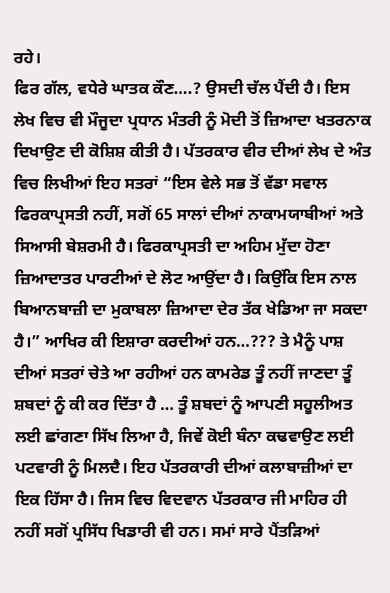ਰਹੇ।
ਫਿਰ ਗੱਲ, ਵਧੇਰੇ ਘਾਤਕ ਕੌਣ….? ਉਸਦੀ ਚੱਲ ਪੈਂਦੀ ਹੈ। ਇਸ ਲੇਖ ਵਿਚ ਵੀ ਮੌਜੂਦਾ ਪ੍ਰਧਾਨ ਮੰਤਰੀ ਨੂੰ ਮੋਦੀ ਤੋਂ ਜ਼ਿਆਦਾ ਖਤਰਨਾਕ ਦਿਖਾਉਣ ਦੀ ਕੋਸ਼ਿਸ਼ ਕੀਤੀ ਹੈ। ਪੱਤਰਕਾਰ ਵੀਰ ਦੀਆਂ ਲੇਖ ਦੇ ਅੰਤ ਵਿਚ ਲਿਖੀਆਂ ਇਹ ਸਤਰਾਂ “ਇਸ ਵੇਲੇ ਸਭ ਤੋਂ ਵੱਡਾ ਸਵਾਲ ਫਿਰਕਾਪ੍ਰਸਤੀ ਨਹੀਂ, ਸਗੋਂ 65 ਸਾਲਾਂ ਦੀਆਂ ਨਾਕਾਮਯਾਬੀਆਂ ਅਤੇ ਸਿਆਸੀ ਬੇਸ਼ਰਮੀ ਹੈ। ਫਿਰਕਾਪ੍ਰਸਤੀ ਦਾ ਅਹਿਮ ਮੁੱਦਾ ਹੋਣਾ ਜ਼ਿਆਦਾਤਰ ਪਾਰਟੀਆਂ ਦੇ ਲੋਟ ਆਉਂਦਾ ਹੈ। ਕਿਉਂਕਿ ਇਸ ਨਾਲ ਬਿਆਨਬਾਜ਼ੀ ਦਾ ਮੁਕਾਬਲਾ ਜ਼ਿਆਦਾ ਦੇਰ ਤੱਕ ਖੇਡਿਆ ਜਾ ਸਕਦਾ ਹੈ।” ਆਖਿਰ ਕੀ ਇਸ਼ਾਰਾ ਕਰਦੀਆਂ ਹਨ…??? ਤੇ ਮੈਨੂੰ ਪਾਸ਼ ਦੀਆਂ ਸਤਰਾਂ ਚੇਤੇ ਆ ਰਹੀਆਂ ਹਨ ਕਾਮਰੇਡ ਤੂੰ ਨਹੀਂ ਜਾਣਦਾ ਤੂੰ ਸ਼ਬਦਾਂ ਨੂੰ ਕੀ ਕਰ ਦਿੱਤਾ ਹੈ … ਤੂੰ ਸ਼ਬਦਾਂ ਨੂੰ ਆਪਣੀ ਸਹੂਲੀਅਤ ਲਈ ਛਾਂਗਣਾ ਸਿੱਖ ਲਿਆ ਹੈ, ਜਿਵੇਂ ਕੋਈ ਬੰਨਾ ਕਢਵਾਉਣ ਲਈ ਪਟਵਾਰੀ ਨੂੰ ਮਿਲਦੈ। ਇਹ ਪੱਤਰਕਾਰੀ ਦੀਆਂ ਕਲਾਬਾਜ਼ੀਆਂ ਦਾ ਇਕ ਹਿੱਸਾ ਹੈ। ਜਿਸ ਵਿਚ ਵਿਦਵਾਨ ਪੱਤਰਕਾਰ ਜੀ ਮਾਹਿਰ ਹੀ ਨਹੀਂ ਸਗੋਂ ਪ੍ਰਸਿੱਧ ਖਿਡਾਰੀ ਵੀ ਹਨ। ਸਮਾਂ ਸਾਰੇ ਪੈਂਤੜਿਆਂ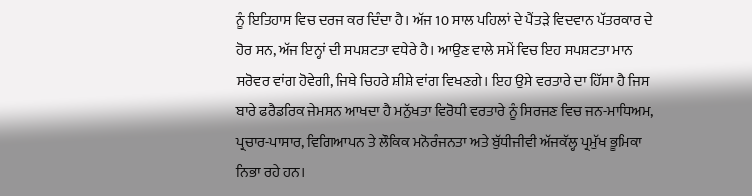ਨੂੰ ਇਤਿਹਾਸ ਵਿਚ ਦਰਜ ਕਰ ਦਿੰਦਾ ਹੈ। ਅੱਜ 10 ਸਾਲ ਪਹਿਲਾਂ ਦੇ ਪੈਂਤੜੇ ਵਿਦਵਾਨ ਪੱਤਰਕਾਰ ਦੇ ਹੋਰ ਸਨ, ਅੱਜ ਇਨ੍ਹਾਂ ਦੀ ਸਪਸ਼ਟਤਾ ਵਧੇਰੇ ਹੈ। ਆਉਣ ਵਾਲੇ ਸਮੇਂ ਵਿਚ ਇਹ ਸਪਸ਼ਟਤਾ ਮਾਨ ਸਰੋਵਰ ਵਾਂਗ ਹੋਵੇਗੀ, ਜਿਥੇ ਚਿਹਰੇ ਸ਼ੀਸ਼ੇ ਵਾਂਗ ਵਿਖਣਗੇ। ਇਹ ਉਸੇ ਵਰਤਾਰੇ ਦਾ ਹਿੱਸਾ ਹੈ ਜਿਸ ਬਾਰੇ ਫਰੈਡਰਿਕ ਜੇਮਸਨ ਆਖਦਾ ਹੈ ਮਨੁੱਖਤਾ ਵਿਰੋਧੀ ਵਰਤਾਰੇ ਨੂੰ ਸਿਰਜਣ ਵਿਚ ਜਨ-ਮਾਧਿਅਮ, ਪ੍ਰਚਾਰ-ਪਾਸਾਰ, ਵਿਗਿਆਪਨ ਤੇ ਲੌਕਿਕ ਮਨੋਰੰਜਨਤਾ ਅਤੇ ਬੁੱਧੀਜੀਵੀ ਅੱਜਕੱਲ੍ਹ ਪ੍ਰਮੁੱਖ ਭੂਮਿਕਾ ਨਿਭਾ ਰਹੇ ਹਨ।